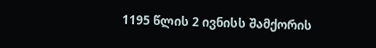1195 წლის 2 ივნისს შამქორის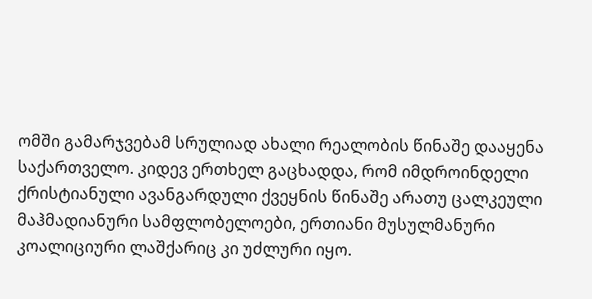ომში გამარჯვებამ სრულიად ახალი რეალობის წინაშე დააყენა საქართველო. კიდევ ერთხელ გაცხადდა, რომ იმდროინდელი ქრისტიანული ავანგარდული ქვეყნის წინაშე არათუ ცალკეული მაჰმადიანური სამფლობელოები, ერთიანი მუსულმანური კოალიციური ლაშქარიც კი უძლური იყო.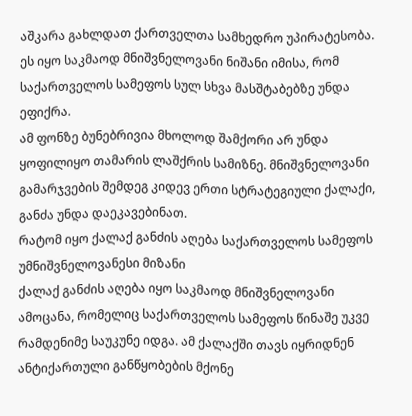აშკარა გახლდათ ქართველთა სამხედრო უპირატესობა. ეს იყო საკმაოდ მნიშვნელოვანი ნიშანი იმისა, რომ საქართველოს სამეფოს სულ სხვა მასშტაბებზე უნდა ეფიქრა.
ამ ფონზე ბუნებრივია მხოლოდ შამქორი არ უნდა ყოფილიყო თამარის ლაშქრის სამიზნე. მნიშვნელოვანი გამარჯვების შემდეგ კიდევ ერთი სტრატეგიული ქალაქი, განძა უნდა დაეკავებინათ.
რატომ იყო ქალაქ განძის აღება საქართველოს სამეფოს უმნიშვნელოვანესი მიზანი
ქალაქ განძის აღება იყო საკმაოდ მნიშვნელოვანი ამოცანა, რომელიც საქართველოს სამეფოს წინაშე უკვე რამდენიმე საუკუნე იდგა. ამ ქალაქში თავს იყრიდნენ ანტიქართული განწყობების მქონე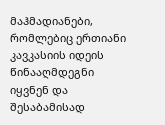მაჰმადიანები, რომლებიც ერთიანი კავკასიის იდეის წინააღმდეგნი იყვნენ და შესაბამისად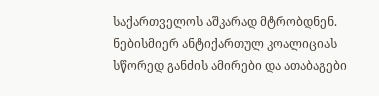საქართველოს აშკარად მტრობდნენ.
ნებისმიერ ანტიქართულ კოალიციას სწორედ განძის ამირები და ათაბაგები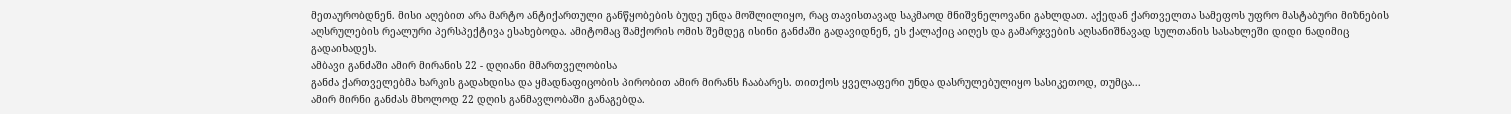მეთაურობდნენ. მისი აღებით არა მარტო ანტიქართული განწყობების ბუდე უნდა მოშლილიყო, რაც თავისთავად საკმაოდ მნიშვნელოვანი გახლდათ. აქედან ქართველთა სამეფოს უფრო მასტაბური მიზნების აღსრულების რეალური პერსპექტივა ესახებოდა. ამიტომაც შამქორის ომის შემდეგ ისინი განძაში გადავიდნენ, ეს ქალაქიც აიღეს და გამარჯვების აღსანიშნავად სულთანის სასახლეში დიდი ნადიმიც გადაიხადეს.
ამბავი განძაში ამირ მირანის 22 - დღიანი მმართველობისა
განძა ქართველებმა ხარკის გადახდისა და ყმადნაფიცობის პირობით ამირ მირანს ჩააბარეს. თითქოს ყველაფერი უნდა დასრულებულიყო სასიკეთოდ, თუმცა...
ამირ მირნი განძას მხოლოდ 22 დღის განმავლობაში განაგებდა.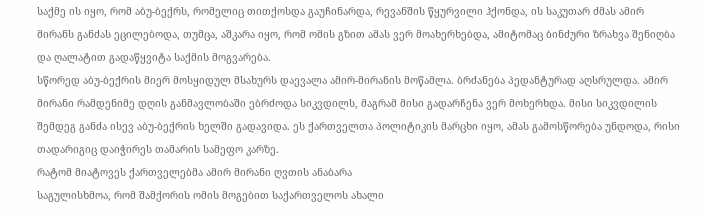საქმე ის იყო, რომ აბუ-ბექრს, რომელიც თითქოსდა გაუჩინარდა, რევანშის წყურვილი ჰქონდა, ის საკუთარ ძმას ამირ მირანს განძას ეცილებოდა, თუმცა, აშკარა იყო, რომ ომის გზით ამას ვერ მოახერხებდა, ამიტომაც ბინძური ზრახვა შენიღბა და ღალატით გადაწყვიტა საქმის მოგვარება.
სწორედ აბუ-ბექრის მიერ მოსყიდულ მსახურს დაევალა ამირ-მირანის მოწამლა. ბრძანება პედანტურად აღსრულდა. ამირ მირანი რამდენიმე დღის განმავლობაში ებრძოდა სიკვდილს, მაგრამ მისი გადარჩენა ვერ მოხერხდა. მისი სიკვდილის შემდეგ განძა ისევ აბუ-ბექრის ხელში გადავიდა. ეს ქართველთა პოლიტიკის მარცხი იყო, ამას გამოსწორება უნდოდა, რისი თადარიგიც დაიჭირეს თამარის სამეფო კარზე.
რატომ მიატოვეს ქართველებმა ამირ მირანი ღვთის ანაბარა
საგულისხმოა, რომ შამქორის ომის მოგებით საქართველოს ახალი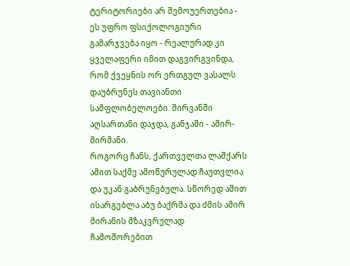ტერიტორიები არ შემოუერთებია - ეს უფრო ფსიქოლოგიური გამარჯვება იყო - რეალურად კი ყველაფერი იმით დაგვირგვინდა, რომ ქვეყნის ორ ერთგულ ვასალს დაუბრუნეს თავიანთი სამფლობელოები. შირვანში აღსართანი დაჯდა, განჯაში - ამირ-მირმანი.
როგორც ჩანს, ქართველთა ლაშქარს ამით საქმე ამოწურულად ჩაუთვლია და უკან გაბრუნებულა. სწორედ ამით ისარგებლა აბუ ბაქრმა და ძმის ამირ მირანის მზაკვრულად ჩამოშორებით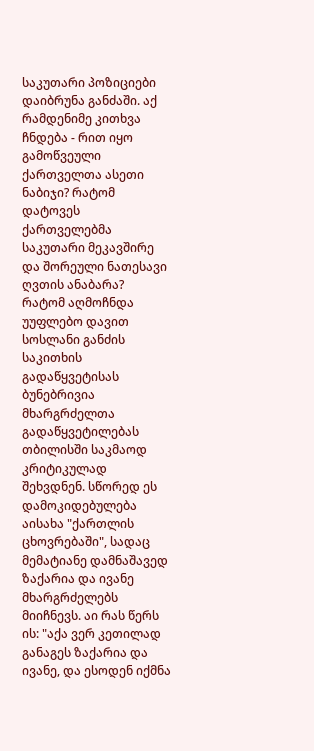საკუთარი პოზიციები დაიბრუნა განძაში. აქ რამდენიმე კითხვა ჩნდება - რით იყო გამოწვეული ქართველთა ასეთი ნაბიჯი? რატომ დატოვეს ქართველებმა საკუთარი მეკავშირე და შორეული ნათესავი ღვთის ანაბარა?
რატომ აღმოჩნდა უუფლებო დავით სოსლანი განძის საკითხის გადაწყვეტისას
ბუნებრივია მხარგრძელთა გადაწყვეტილებას თბილისში საკმაოდ კრიტიკულად შეხვდნენ. სწორედ ეს დამოკიდებულება აისახა "ქართლის ცხოვრებაში", სადაც მემატიანე დამნაშავედ ზაქარია და ივანე მხარგრძელებს მიიჩნევს. აი რას წერს ის: "აქა ვერ კეთილად განაგეს ზაქარია და ივანე, და ესოდენ იქმნა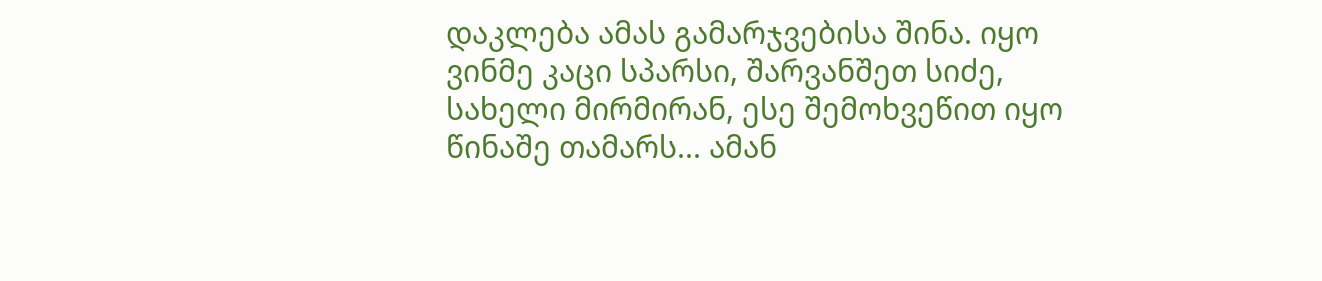დაკლება ამას გამარჯვებისა შინა. იყო ვინმე კაცი სპარსი, შარვანშეთ სიძე, სახელი მირმირან, ესე შემოხვეწით იყო წინაშე თამარს... ამან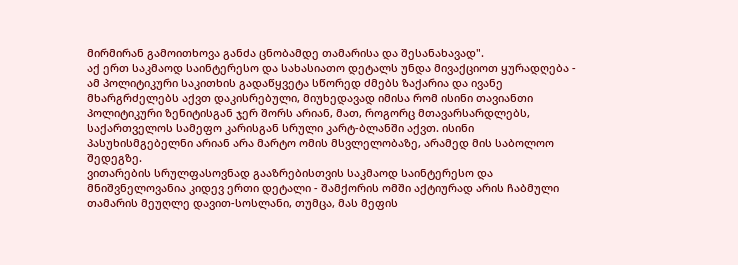მირმირან გამოითხოვა განძა ცნობამდე თამარისა და შესანახავად".
აქ ერთ საკმაოდ საინტერესო და სახასიათო დეტალს უნდა მივაქციოთ ყურადღება - ამ პოლიტიკური საკითხის გადაწყვეტა სწორედ ძმებს ზაქარია და ივანე მხარგრძელებს აქვთ დაკისრებული, მიუხედავად იმისა რომ ისინი თავიანთი პოლიტიკური ზენიტისგან ჯერ შორს არიან, მათ, როგორც მთავარსარდლებს, საქართველოს სამეფო კარისგან სრული კარტ-ბლანში აქვთ. ისინი პასუხისმგებელნი არიან არა მარტო ომის მსვლელობაზე, არამედ მის საბოლოო შედეგზე.
ვითარების სრულფასოვნად გააზრებისთვის საკმაოდ საინტერესო და მნიშვნელოვანია კიდევ ერთი დეტალი - შამქორის ომში აქტიურად არის ჩაბმული თამარის მეუღლე დავით-სოსლანი, თუმცა, მას მეფის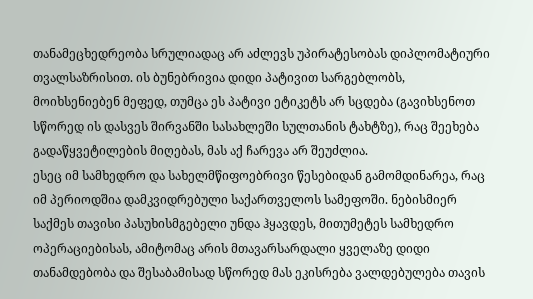თანამეცხედრეობა სრულიადაც არ აძლევს უპირატესობას დიპლომატიური თვალსაზრისით. ის ბუნებრივია დიდი პატივით სარგებლობს, მოიხსენიებენ მეფედ, თუმცა ეს პატივი ეტიკეტს არ სცდება (გავიხსენოთ სწორედ ის დასვეს შირვანში სასახლეში სულთანის ტახტზე), რაც შეეხება გადაწყვეტილების მიღებას, მას აქ ჩარევა არ შეუძლია.
ესეც იმ სამხედრო და სახელმწიფოებრივი წესებიდან გამომდინარეა, რაც იმ პერიოდშია დამკვიდრებული საქართველოს სამეფოში. ნებისმიერ საქმეს თავისი პასუხისმგებელი უნდა ჰყავდეს, მითუმეტეს სამხედრო ოპერაციებისას, ამიტომაც არის მთავარსარდალი ყველაზე დიდი თანამდებობა და შესაბამისად სწორედ მას ეკისრება ვალდებულება თავის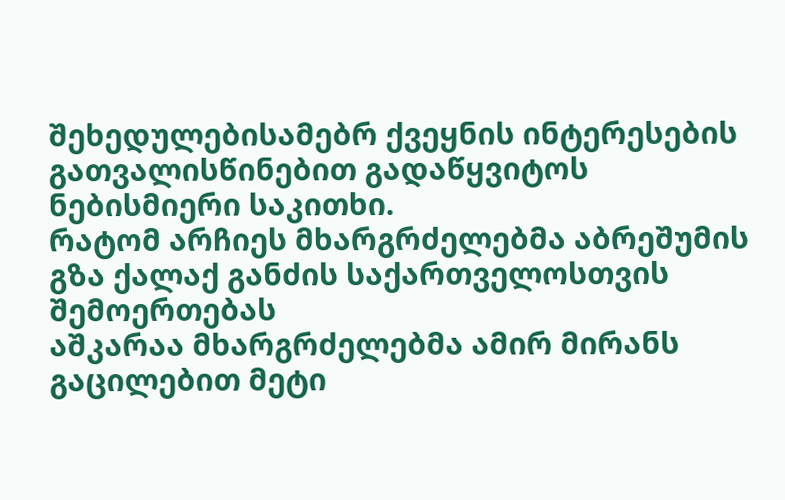შეხედულებისამებრ ქვეყნის ინტერესების გათვალისწინებით გადაწყვიტოს ნებისმიერი საკითხი.
რატომ არჩიეს მხარგრძელებმა აბრეშუმის გზა ქალაქ განძის საქართველოსთვის შემოერთებას
აშკარაა მხარგრძელებმა ამირ მირანს გაცილებით მეტი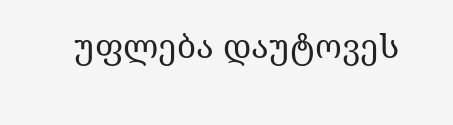უფლება დაუტოვეს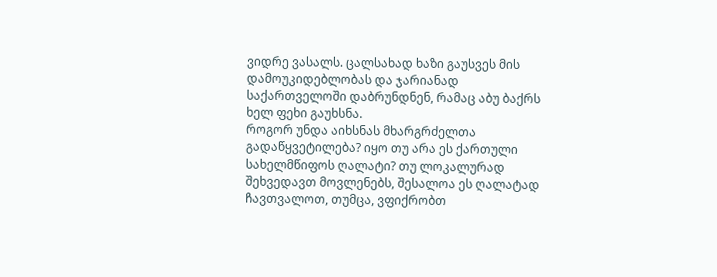ვიდრე ვასალს. ცალსახად ხაზი გაუსვეს მის დამოუკიდებლობას და ჯარიანად საქართველოში დაბრუნდნენ, რამაც აბუ ბაქრს ხელ ფეხი გაუხსნა.
როგორ უნდა აიხსნას მხარგრძელთა გადაწყვეტილება? იყო თუ არა ეს ქართული სახელმწიფოს ღალატი? თუ ლოკალურად შეხვედავთ მოვლენებს, შესალოა ეს ღალატად ჩავთვალოთ, თუმცა, ვფიქრობთ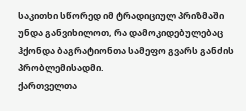საკითხი სწორედ იმ ტრადიციულ პრიზმაში უნდა განვიხილოთ, რა დამოკიდებულებაც ჰქონდა ბაგრატიონთა სამეფო გვარს განძის პრობლემისადმი.
ქართველთა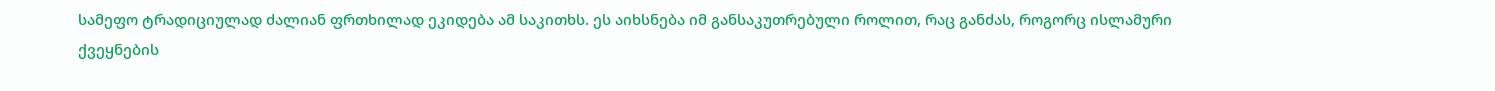სამეფო ტრადიციულად ძალიან ფრთხილად ეკიდება ამ საკითხს. ეს აიხსნება იმ განსაკუთრებული როლით, რაც განძას, როგორც ისლამური ქვეყნების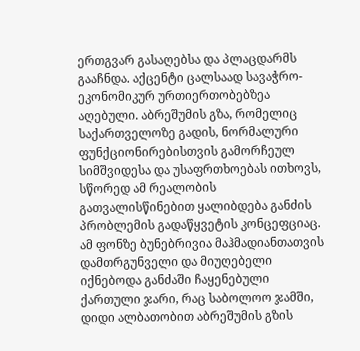ერთგვარ გასაღებსა და პლაცდარმს გააჩნდა. აქცენტი ცალსაად სავაჭრო-ეკონომიკურ ურთიერთობებზეა აღებული. აბრეშუმის გზა, რომელიც საქართველოზე გადის, ნორმალური ფუნქციონირებისთვის გამორჩეულ სიმშვიდესა და უსაფრთხოებას ითხოვს, სწორედ ამ რეალობის გათვალისწინებით ყალიბდება განძის პრობლემის გადაწყვეტის კონცეფციაც.
ამ ფონზე ბუნებრივია მაჰმადიანთათვის დამთრგუნველი და მიუღებელი იქნებოდა განძაში ჩაყენებული ქართული ჯარი, რაც საბოლოო ჯამში, დიდი ალბათობით აბრეშუმის გზის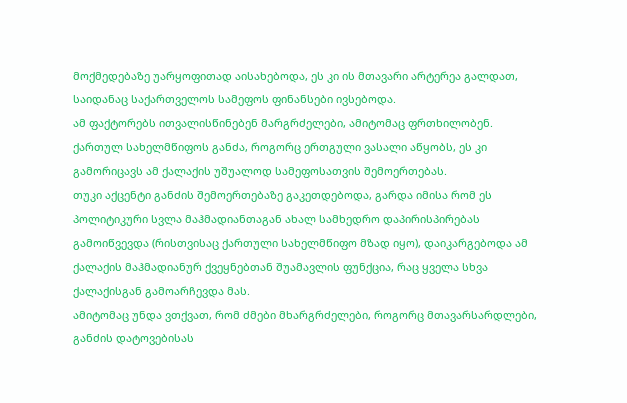მოქმედებაზე უარყოფითად აისახებოდა, ეს კი ის მთავარი არტერეა გალდათ, საიდანაც საქართველოს სამეფოს ფინანსები ივსებოდა.
ამ ფაქტორებს ითვალისწინებენ მარგრძელები, ამიტომაც ფრთხილობენ. ქართულ სახელმწიფოს განძა, როგორც ერთგული ვასალი აწყობს, ეს კი გამორიცავს ამ ქალაქის უშუალოდ სამეფოსათვის შემოერთებას.
თუკი აქცენტი განძის შემოერთებაზე გაკეთდებოდა, გარდა იმისა რომ ეს პოლიტიკური სვლა მაჰმადიანთაგან ახალ სამხედრო დაპირისპირებას გამოიწვევდა (რისთვისაც ქართული სახელმწიფო მზად იყო), დაიკარგებოდა ამ ქალაქის მაჰმადიანურ ქვეყნებთან შუამავლის ფუნქცია, რაც ყველა სხვა ქალაქისგან გამოარჩევდა მას.
ამიტომაც უნდა ვთქვათ, რომ ძმები მხარგრძელები, როგორც მთავარსარდლები, განძის დატოვებისას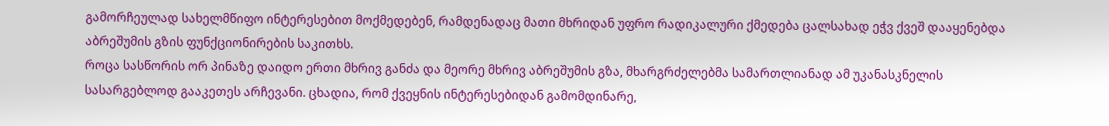გამორჩეულად სახელმწიფო ინტერესებით მოქმედებენ, რამდენადაც მათი მხრიდან უფრო რადიკალური ქმედება ცალსახად ეჭვ ქვეშ დააყენებდა აბრეშუმის გზის ფუნქციონირების საკითხს.
როცა სასწორის ორ პინაზე დაიდო ერთი მხრივ განძა და მეორე მხრივ აბრეშუმის გზა, მხარგრძელებმა სამართლიანად ამ უკანასკნელის სასარგებლოდ გააკეთეს არჩევანი. ცხადია, რომ ქვეყნის ინტერესებიდან გამომდინარე,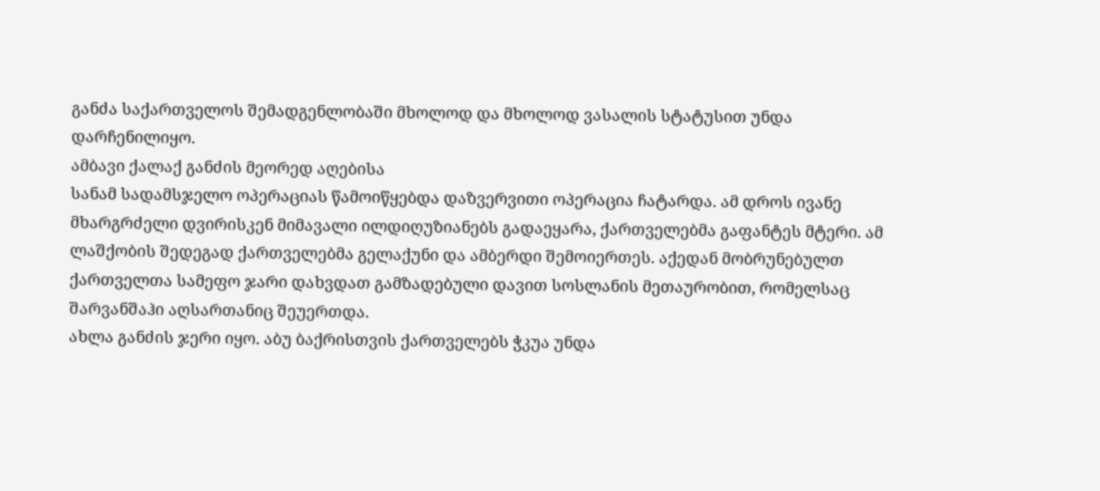განძა საქართველოს შემადგენლობაში მხოლოდ და მხოლოდ ვასალის სტატუსით უნდა დარჩენილიყო.
ამბავი ქალაქ განძის მეორედ აღებისა
სანამ სადამსჯელო ოპერაციას წამოიწყებდა დაზვერვითი ოპერაცია ჩატარდა. ამ დროს ივანე მხარგრძელი დვირისკენ მიმავალი ილდიღუზიანებს გადაეყარა, ქართველებმა გაფანტეს მტერი. ამ ლაშქობის შედეგად ქართველებმა გელაქუნი და ამბერდი შემოიერთეს. აქედან მობრუნებულთ ქართველთა სამეფო ჯარი დახვდათ გამზადებული დავით სოსლანის მეთაურობით, რომელსაც შარვანშაჰი აღსართანიც შეუერთდა.
ახლა განძის ჯერი იყო. აბუ ბაქრისთვის ქართველებს ჭკუა უნდა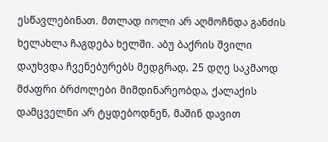ესწავლებინათ. მთლად იოლი არ აღმოჩნდა განძის ხელახლა ჩაგდება ხელში. აბუ ბაქრის შვილი დაუხვდა ჩვენებურებს მედგრად, 25 დღე საკმაოდ მძაფრი ბრძოლები მიმდინარეობდა, ქალაქის დამცველნი არ ტყდებოდნენ, მაშინ დავით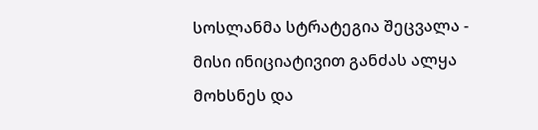სოსლანმა სტრატეგია შეცვალა - მისი ინიციატივით განძას ალყა მოხსნეს და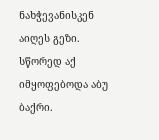ნახჭევანისკენ აიღეს გეზი. სწორედ აქ იმყოფებოდა აბუ ბაქრი.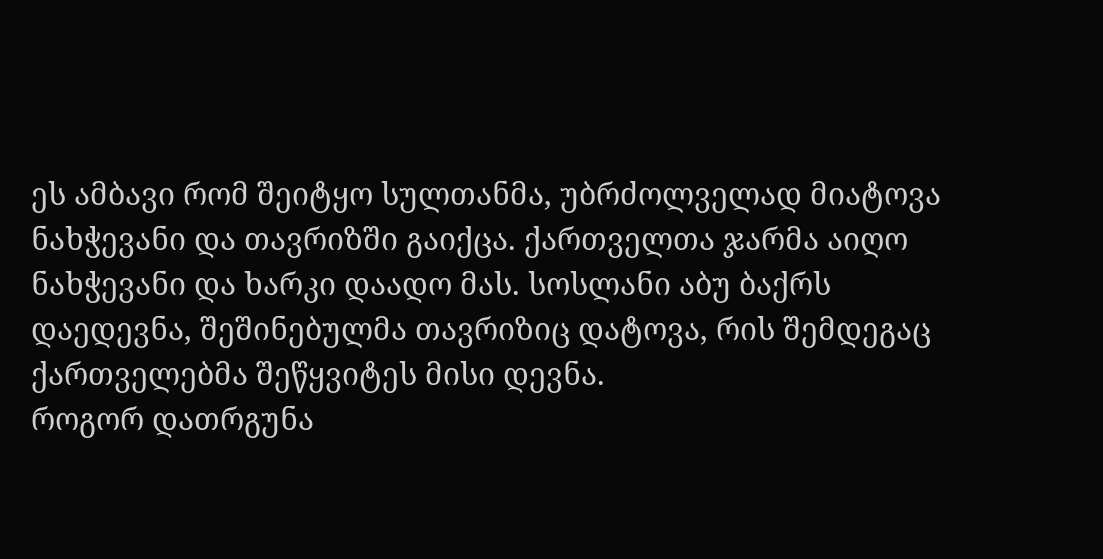ეს ამბავი რომ შეიტყო სულთანმა, უბრძოლველად მიატოვა ნახჭევანი და თავრიზში გაიქცა. ქართველთა ჯარმა აიღო ნახჭევანი და ხარკი დაადო მას. სოსლანი აბუ ბაქრს დაედევნა, შეშინებულმა თავრიზიც დატოვა, რის შემდეგაც ქართველებმა შეწყვიტეს მისი დევნა.
როგორ დათრგუნა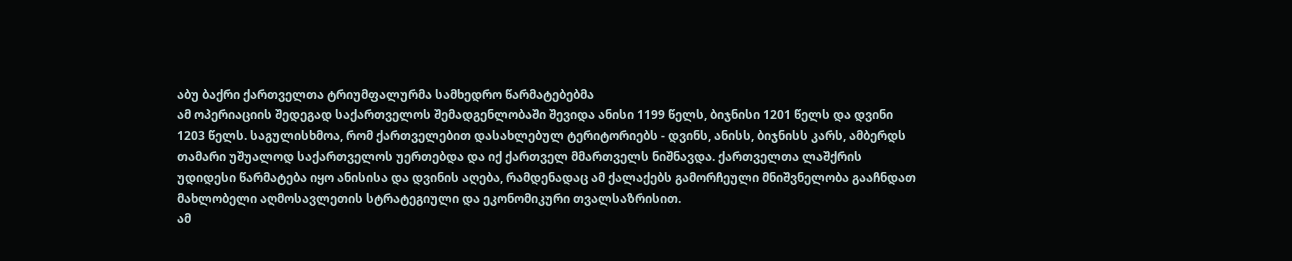აბუ ბაქრი ქართველთა ტრიუმფალურმა სამხედრო წარმატებებმა
ამ ოპერიაციის შედეგად საქართველოს შემადგენლობაში შევიდა ანისი 1199 წელს, ბიჯნისი 1201 წელს და დვინი 1203 წელს. საგულისხმოა, რომ ქართველებით დასახლებულ ტერიტორიებს - დვინს, ანისს, ბიჯნისს კარს, ამბერდს თამარი უშუალოდ საქართველოს უერთებდა და იქ ქართველ მმართველს ნიშნავდა. ქართველთა ლაშქრის უდიდესი წარმატება იყო ანისისა და დვინის აღება, რამდენადაც ამ ქალაქებს გამორჩეული მნიშვნელობა გააჩნდათ მახლობელი აღმოსავლეთის სტრატეგიული და ეკონომიკური თვალსაზრისით.
ამ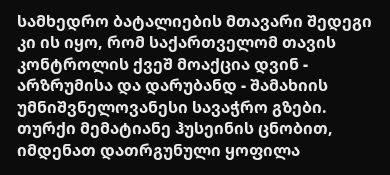სამხედრო ბატალიების მთავარი შედეგი კი ის იყო, რომ საქართველომ თავის კონტროლის ქვეშ მოაქცია დვინ - არზრუმისა და დარუბანდ - შამახიის უმნიშვნელოვანესი სავაჭრო გზები.
თურქი მემატიანე ჰუსეინის ცნობით, იმდენათ დათრგუნული ყოფილა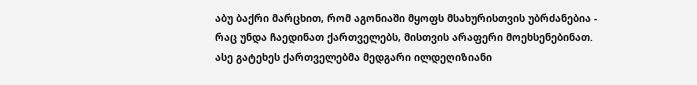აბუ ბაქრი მარცხით, რომ აგონიაში მყოფს მსახურისთვის უბრძანებია - რაც უნდა ჩაედინათ ქართველებს, მისთვის არაფერი მოეხსენებინათ.
ასე გატეხეს ქართველებმა მედგარი ილდეღიზიანი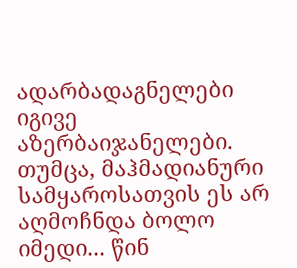ადარბადაგნელები იგივე აზერბაიჯანელები. თუმცა, მაჰმადიანური სამყაროსათვის ეს არ აღმოჩნდა ბოლო იმედი... წინ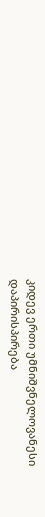კიდევ ერთი უმნიშვნელოვანესი დაპირისპირება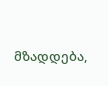მზადდება,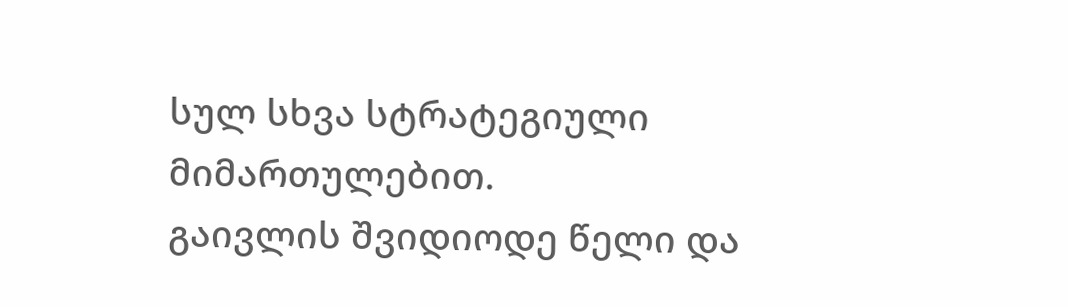სულ სხვა სტრატეგიული მიმართულებით.
გაივლის შვიდიოდე წელი და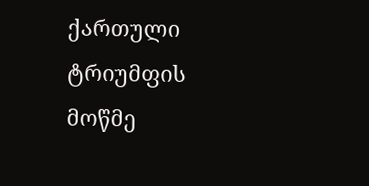ქართული ტრიუმფის მოწმე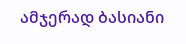ამჯერად ბასიანი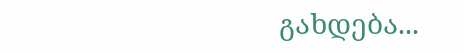გახდება...